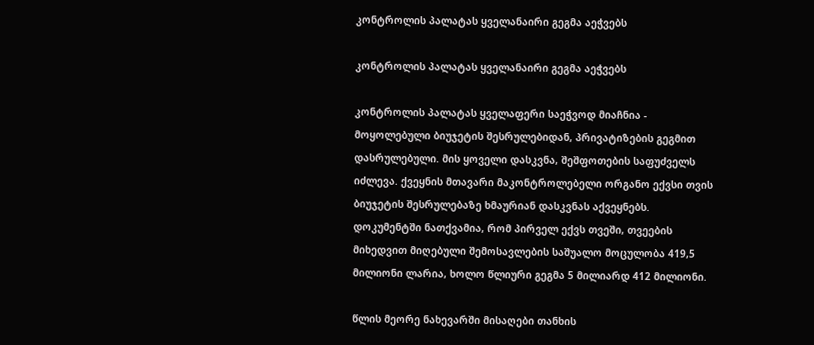კონტროლის პალატას ყველანაირი გეგმა აეჭვებს

კონტროლის პალატას ყველანაირი გეგმა აეჭვებს

კონტროლის პალატას ყველაფერი საეჭვოდ მიაჩნია - მოყოლებული ბიუჯეტის შესრულებიდან, პრივატიზების გეგმით დასრულებული. მის ყოველი დასკვნა, შეშფოთების საფუძველს იძლევა. ქვეყნის მთავარი მაკონტროლებელი ორგანო ექვსი თვის ბიუჯეტის შესრულებაზე ხმაურიან დასკვნას აქვეყნებს. დოკუმენტში ნათქვამია, რომ პირველ ექვს თვეში, თვეების მიხედვით მიღებული შემოსავლების საშუალო მოცულობა 419,5 მილიონი ლარია, ხოლო წლიური გეგმა 5 მილიარდ 412 მილიონი.

წლის მეორე ნახევარში მისაღები თანხის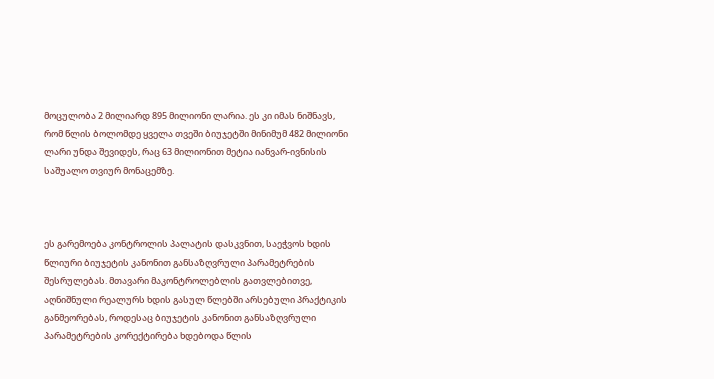მოცულობა 2 მილიარდ 895 მილიონი ლარია. ეს კი იმას ნიშნავს, რომ წლის ბოლომდე ყველა თვეში ბიუჯეტში მინიმუმ 482 მილიონი ლარი უნდა შევიდეს, რაც 63 მილიონით მეტია იანვარ-ივნისის საშუალო თვიურ მონაცემზე.



ეს გარემოება კონტროლის პალატის დასკვნით, საეჭვოს ხდის წლიური ბიუჯეტის კანონით განსაზღვრული პარამეტრების შესრულებას. მთავარი მაკონტროლებლის გათვლებითვე, აღნიშნული რეალურს ხდის გასულ წლებში არსებული პრაქტიკის განმეორებას, როდესაც ბიუჯეტის კანონით განსაზღვრული პარამეტრების კორექტირება ხდებოდა წლის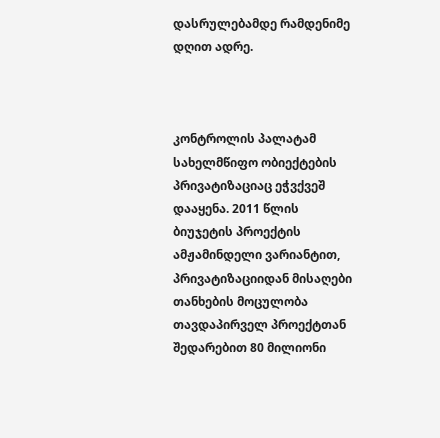დასრულებამდე რამდენიმე დღით ადრე.



კონტროლის პალატამ სახელმწიფო ობიექტების პრივატიზაციაც ეჭვქვეშ დააყენა. 2011 წლის ბიუჯეტის პროექტის ამჟამინდელი ვარიანტით, პრივატიზაციიდან მისაღები თანხების მოცულობა თავდაპირველ პროექტთან შედარებით 80 მილიონი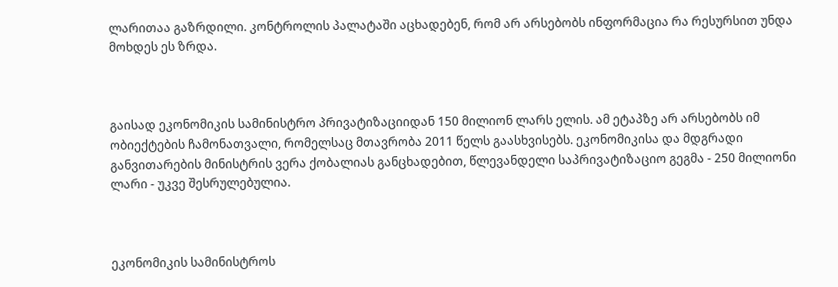ლარითაა გაზრდილი. კონტროლის პალატაში აცხადებენ, რომ არ არსებობს ინფორმაცია რა რესურსით უნდა მოხდეს ეს ზრდა.



გაისად ეკონომიკის სამინისტრო პრივატიზაციიდან 150 მილიონ ლარს ელის. ამ ეტაპზე არ არსებობს იმ ობიექტების ჩამონათვალი, რომელსაც მთავრობა 2011 წელს გაასხვისებს. ეკონომიკისა და მდგრადი განვითარების მინისტრის ვერა ქობალიას განცხადებით, წლევანდელი საპრივატიზაციო გეგმა - 250 მილიონი ლარი - უკვე შესრულებულია.



ეკონომიკის სამინისტროს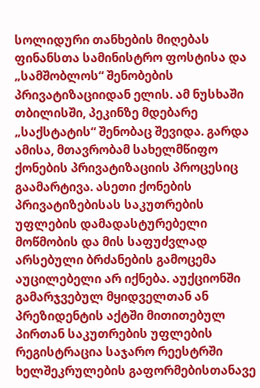სოლიდური თანხების მიღებას ფინანსთა სამინისტრო ფოსტისა და „სამშობლოს“ შენობების პრივატიზაციიდან ელის. ამ ნუსხაში თბილისში, პეკინზე მდებარე „საქსტატის“ შენობაც შევიდა. გარდა ამისა, მთავრობამ სახელმწიფო ქონების პრივატიზაციის პროცესიც გაამარტივა. ასეთი ქონების პრივატიზებისას საკუთრების უფლების დამადასტურებელი მოწმობის და მის საფუძვლად არსებული ბრძანების გამოცემა აუცილებელი არ იქნება. აუქციონში გამარჯვებულ მყიდველთან ან პრეზიდენტის აქტში მითითებულ პირთან საკუთრების უფლების რეგისტრაცია საჯარო რეესტრში ხელშეკრულების გაფორმებისთანავე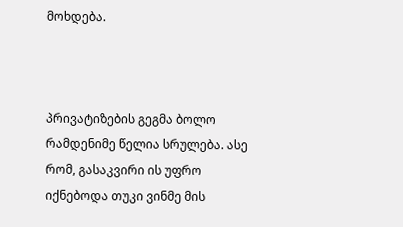მოხდება.



პრივატიზების გეგმა ბოლო რამდენიმე წელია სრულება. ასე რომ, გასაკვირი ის უფრო იქნებოდა თუკი ვინმე მის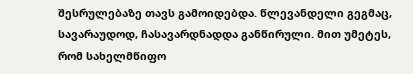შესრულებაზე თავს გამოიდებდა. წლევანდელი გეგმაც, სავარაუდოდ, ჩასავარდნადდა განწირული. მით უმეტეს, რომ სახელმწიფო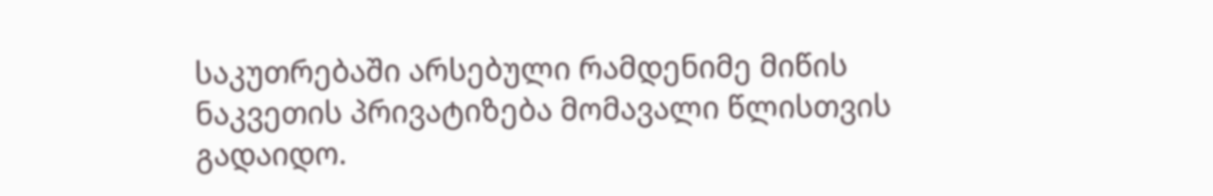საკუთრებაში არსებული რამდენიმე მიწის ნაკვეთის პრივატიზება მომავალი წლისთვის გადაიდო.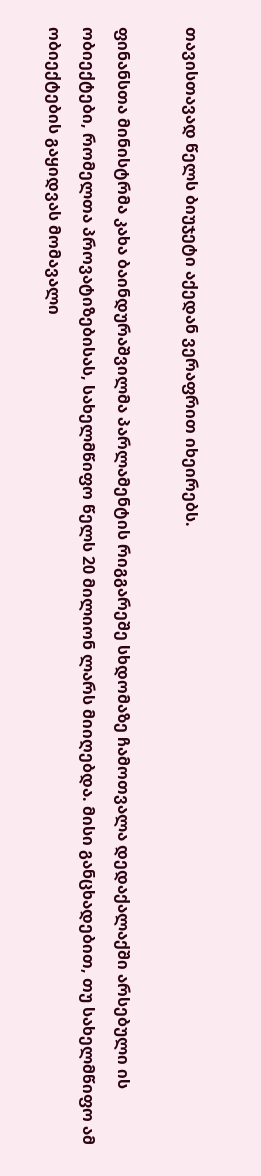თავისთავად წელს ბიუჯეტი აქედან ვერაფრით იხეირებს.

ფინანსთა მინისტრმა კახა ბაინდურაშვილმა პარლამენტის რიგგარეშე სხდომაზე ჩამოთვალა დედაქალაქში არსებული ის ობიექტები, რომელთა პროვატიზებისას, სახელმწიფო წელს 20 მილიონ ლარს მიიღებდა. მისი განცხადებით, თუ სახელმწიფო ამ ობიექტების გაყიდვას მომავალი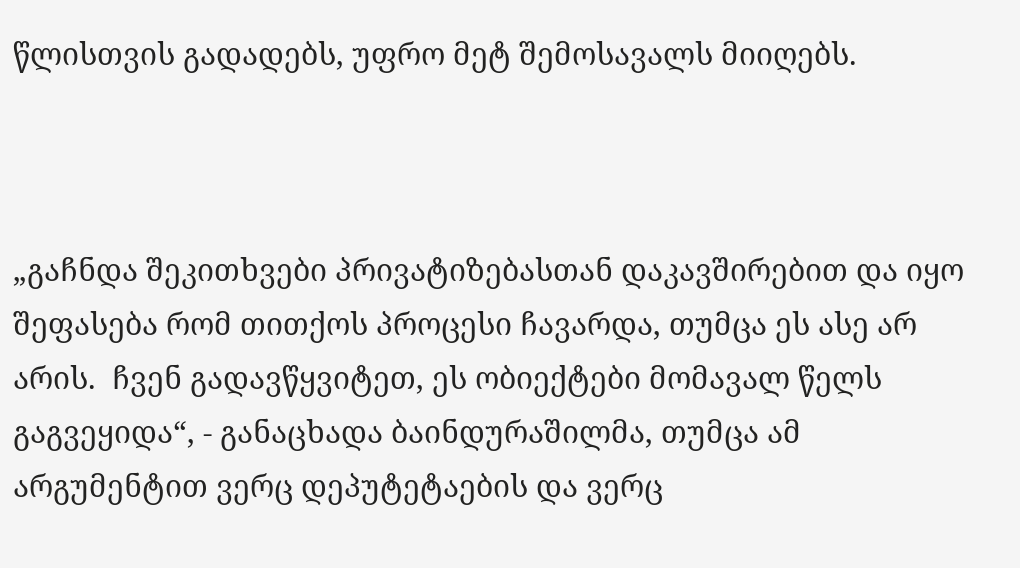წლისთვის გადადებს, უფრო მეტ შემოსავალს მიიღებს.



„გაჩნდა შეკითხვები პრივატიზებასთან დაკავშირებით და იყო შეფასება რომ თითქოს პროცესი ჩავარდა, თუმცა ეს ასე არ არის.  ჩვენ გადავწყვიტეთ, ეს ობიექტები მომავალ წელს გაგვეყიდა“, - განაცხადა ბაინდურაშილმა, თუმცა ამ არგუმენტით ვერც დეპუტეტაების და ვერც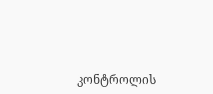კონტროლის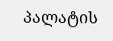პალატის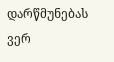დარწმუნებას ვერ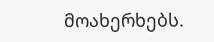მოახერხებს.